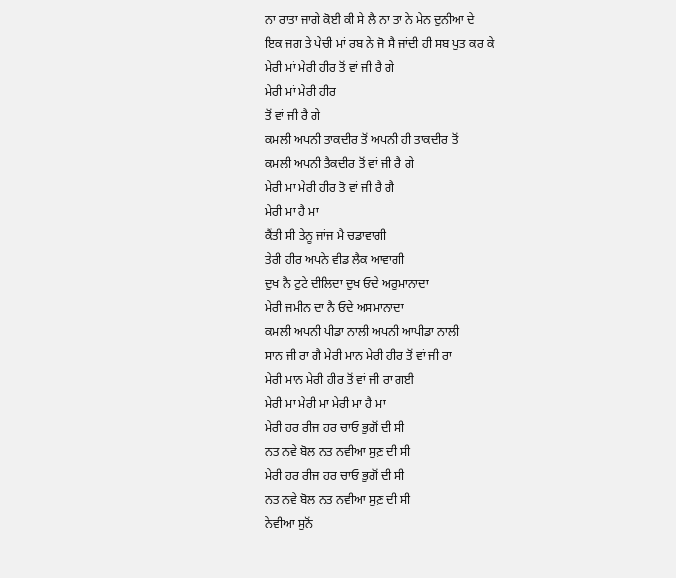ਨਾ ਰਾਤਾ ਜਾਗੇ ਕੋਈ ਕੀ ਸੇ ਲੈ ਨਾ ਤਾ ਨੇ ਮੇਨ ਦੁਨੀਆ ਦੇ
ਇਕ ਜਗ ਤੇ ਪੇਚੀ ਮਾਂ ਰਬ ਨੇ ਜੋ ਸੈ ਜਾਂਦੀ ਹੀ ਸਬ ਪੁਤ ਕਰ ਕੇ
ਮੇਰੀ ਮਾਂ ਮੇਰੀ ਹੀਰ ਤੋਂ ਵਾਂ ਜੀ ਰੈ ਗੇ
ਮੇਰੀ ਮਾਂ ਮੇਰੀ ਹੀਰ
ਤੋਂ ਵਾਂ ਜੀ ਰੈ ਗੇ
ਕਮਲੀ ਅਪਨੀ ਤਾਕਦੀਰ ਤੋਂ ਅਪਨੀ ਹੀ ਤਾਕਦੀਰ ਤੋਂ
ਕਮਲੀ ਅਪਨੀ ਤੈਕਦੀਰ ਤੋਂ ਵਾਂ ਜੀ ਰੈ ਗੇ
ਮੇਰੀ ਮਾ ਮੇਰੀ ਹੀਰ ਤੋ ਵਾਂ ਜੀ ਰੈ ਗੈ
ਮੇਰੀ ਮਾ ਹੈ ਮਾ
ਕੈਂਤੀ ਸੀ ਤੇਨੂ ਜਾਂਜ ਮੈ ਚਡਾਵਾਗੀ
ਤੇਰੀ ਹੀਰ ਅਪਨੇ ਵੀਡ ਲੈਕ ਆਵਾਗੀ
ਦੁਖ ਨੈ ਟੁਟੇ ਦੀਲਿਦਾ ਦੁਖ ਓਦੇ ਅਰੁਮਾਨਾਦਾ
ਮੇਰੀ ਜਮੀਨ ਦਾ ਨੈ ਓਦੇ ਅਸਮਾਨਾਦਾ
ਕਮਲੀ ਅਪਨੀ ਪੀਡਾ ਨਾਲੀ ਅਪਨੀ ਆਪੀਡਾ ਨਾਲੀ
ਸਾਨ ਜੀ ਰਾ ਗੈ ਮੇਰੀ ਮਾਨ ਮੇਰੀ ਹੀਰ ਤੋਂ ਵਾਂ ਜੀ ਰਾ
ਮੇਰੀ ਮਾਨ ਮੇਰੀ ਹੀਰ ਤੋਂ ਵਾਂ ਜੀ ਰਾ ਗਈ
ਮੇਰੀ ਮਾ ਮੇਰੀ ਮਾ ਮੇਰੀ ਮਾ ਹੈ ਮਾ
ਮੇਰੀ ਹਰ ਰੀਜ ਹਰ ਚਾਓ ਭੁਗੋਂ ਦੀ ਸੀ
ਨਤ ਨਵੇ ਬੋਲ ਨਤ ਨਵੀਆ ਸੁਣ਼ ਦੀ ਸੀ
ਮੇਰੀ ਹਰ ਰੀਜ ਹਰ ਚਾਓ ਭੁਗੋਂ ਦੀ ਸੀ
ਨਤ ਨਵੇ ਬੋਲ ਨਤ ਨਵੀਆ ਸੁਣ਼ ਦੀ ਸੀ
ਨੇਵੀਆ ਸੁਨੋਂ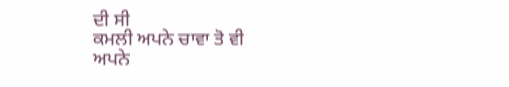ਦੀ ਸੀ
ਕਮਲੀ ਅਪਨੇ ਚਾਵਾ ਤੋ ਵੀ
ਅਪਨੇ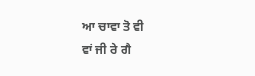ਆ ਚਾਵਾ ਤੋ ਵੀ
ਵਾਂ ਜੀ ਰੇ ਗੈ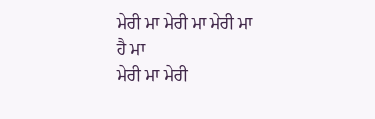ਮੇਰੀ ਮਾ ਮੇਰੀ ਮਾ ਮੇਰੀ ਮਾ
ਹੈ ਮਾ
ਮੇਰੀ ਮਾ ਮੇਰੀ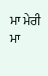ਮਾ ਮੇਰੀ ਮਾ